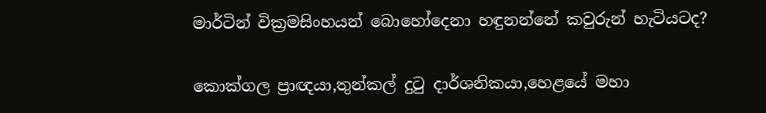මාර්ටින් වික්‍රමසිංහයන් බොහෝදෙනා හඳුනන්නේ කවුරුන් හැටියටද?

කොක්ගල ප්‍රාඥයා,තුන්කල් දුටු දාර්ශනිකයා,හෙළයේ මහා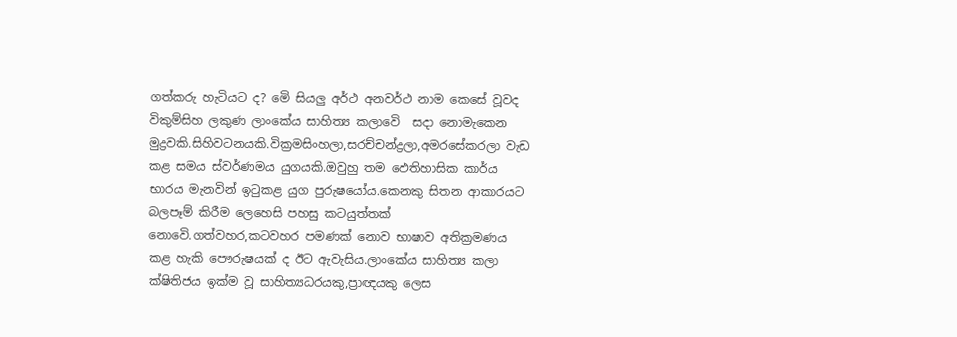ගත්කරු හැටියට ද? මෙි සියලු අර්ථ අනවර්ථ නාම කෙසේ වූවද විකුම්සිහ ලකුණ ලාංකේය සාහිත්‍ය කලාවෙි  සදා නොමැකෙන මුද්‍රවකි.සිහිවටනයකි.වික්‍රමසිංහලා,සරච්චන්ද්‍රලා,අමරසේකරලා වැඩ කළ සමය ස්වර්ණමය යුගයකි.ඔවුහු තම ඵෙතිහාසික කාර්ය භාරය මැනවින් ඉටුකළ යුග පුරුෂයෝය.කෙනකු සිතන ආකාරයට බලපෑම් කිරීම ලෙහෙසි පහසු කටයුත්තක් නොවෙි.ගත්වහර,කටවහර පමණක් නොව භාෂාව අතික්‍රමණය කළ හැකි පෞරුෂයක් ද ඊට ඇවැසිය.ලාංකේය සාහිත්‍ය කලා ක්ෂිතිජය ඉක්ම වූ සාහිත්‍යධරයකු,ප්‍රාඥයකු ලෙස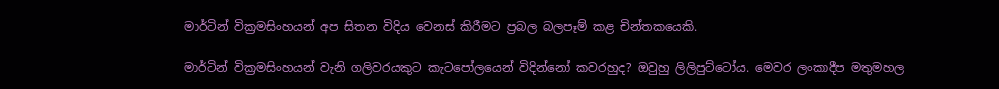මාර්ටින් වික්‍රමසිංහයන් අප සිතන විදිය වෙනස් කිරීමට ප්‍රබල බලපෑම් කළ චින්තකයෙකි.

මාර්ටින් වික්‍රමසිංහයන් වැනි ගලිවරයකුට කැටපෝලයෙන් විදින්නෝ කවරහුද? ඔවුහු ලිලිපුට්ටෝය. මෙවර ලංකාදීප මතුමහල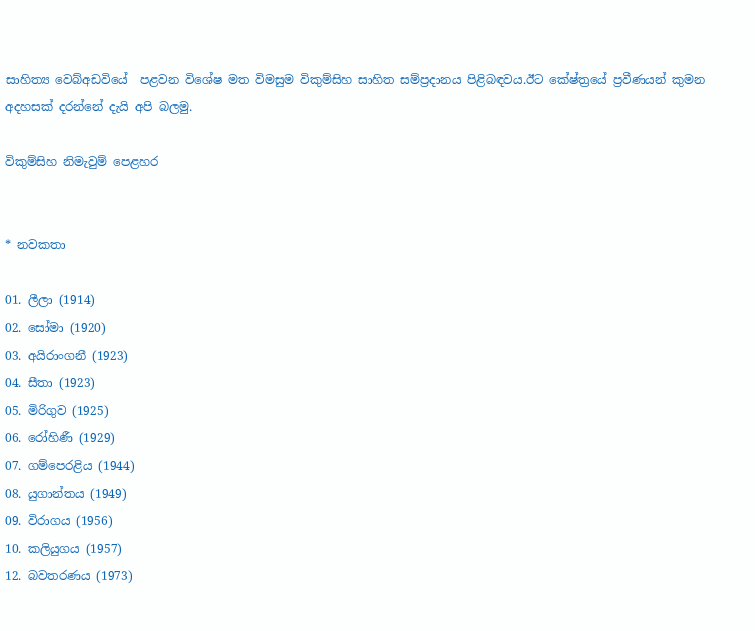සාහිත්‍ය වෙබ්අඩවියේ  පළවන විශේෂ මත විමසුම විකුම්සිහ සාහිත සම්ප්‍රදානය පිළිබඳවය.ඊට කේෂ්ත්‍රයේ ප්‍රවීණයන් කුමන අදහසක් දරන්නේ දැයි අපි බලමු.

විකුම්සිහ නිමැවුම් පෙළහර


* නවකතා

01. ලීලා (1914)
02. සෝමා (1920)
03. අයිරාංගනී (1923)
04. සීතා (1923)
05. මිරිගුව (1925)
06. රෝහිණී (1929)
07. ගම්පෙරළිය (1944)
08. යුගාන්තය (1949)
09. විරාගය (1956)
10. කලියුගය (1957)
12. බවතරණය (1973)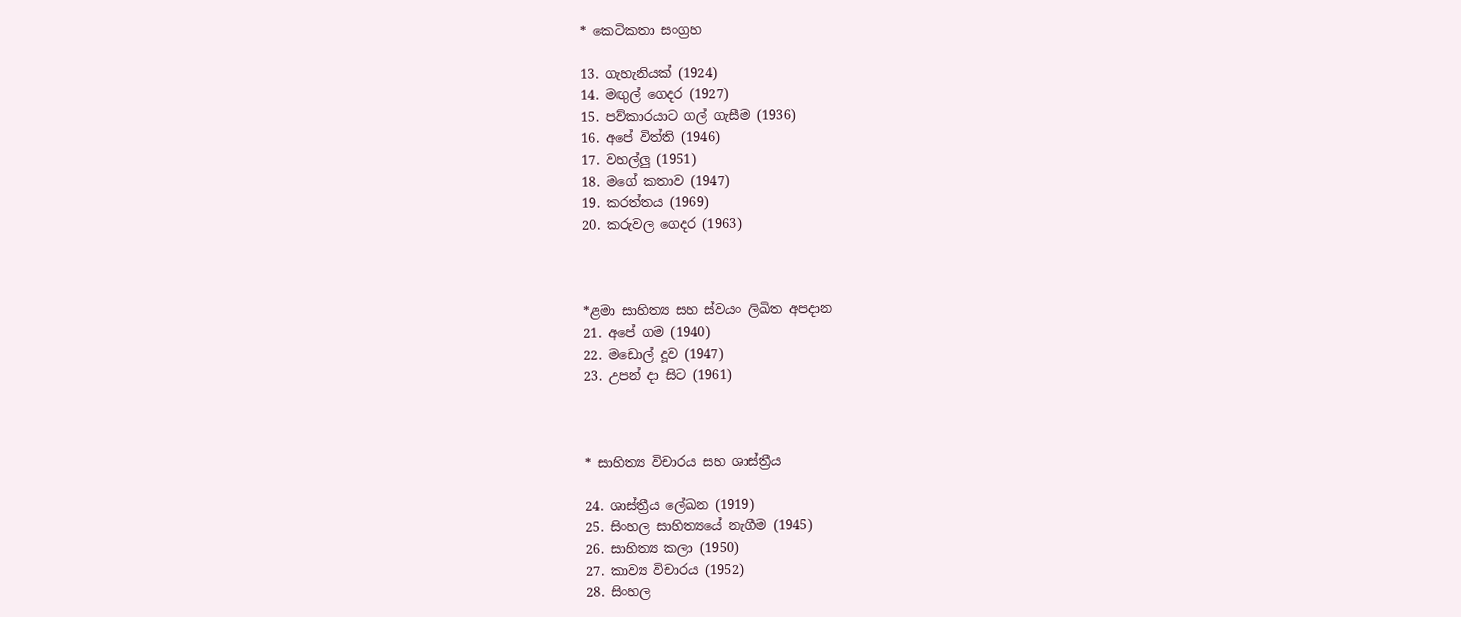* කෙටිකතා සංග්‍රහ

13. ගැහැනියක් (1924)
14. මඟුල් ගෙදර (1927)
15. පව්කාරයාට ගල් ගැසීම (1936)
16. අපේ විත්ති (1946)
17. වහල්ලු (1951)
18. මගේ කතාව (1947)
19. කරත්තය (1969)
20. කරුවල ගෙදර (1963)



*ළමා සාහිත්‍ය සහ ස්වයං ලිඛිත අපදාන
21. අපේ ගම (1940)
22. මඩොල් දූව (1947)
23. උපන් දා සිට (1961)



* සාහිත්‍ය විචාරය සහ ශාස්ත්‍රීය

24. ශාස්ත්‍රීය ලේඛන (1919)
25. සිංහල සාහිත්‍යයේ නැගීම (1945)
26. සාහිත්‍ය කලා (1950)
27. කාව්‍ය විචාරය (1952)
28. සිංහල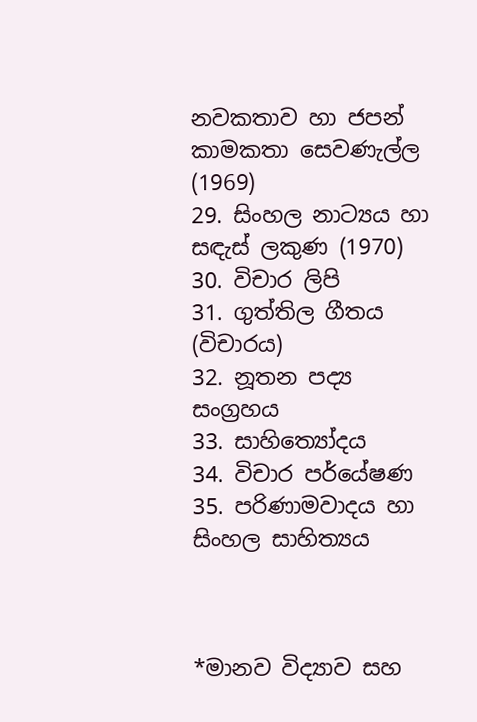නවකතාව හා ජපන් කාමකතා සෙවණැල්ල (1969)
29. සිංහල නාට්‍යය හා සඳැස් ලකුණ (1970)
30. විචාර ලිපි
31. ගුත්තිල ගීතය (විචාරය)
32. නූතන පද්‍ය සංග්‍රහය
33. සාහිත්‍යෝදය
34. විචාර පර්යේෂණ
35. පරිණාමවාදය හා සිංහල සාහිත්‍යය



*මානව විද්‍යාව සහ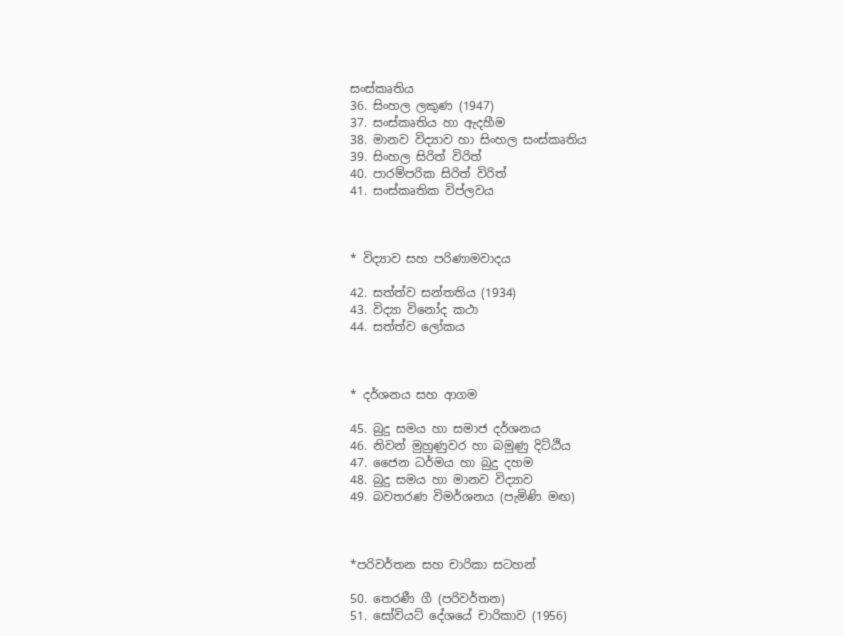සංස්කෘතිය
36. සිංහල ලකුණ (1947)
37. සංස්කෘතිය හා ඇදහීම
38. මානව විද්‍යාව හා සිංහල සංස්කෘතිය
39. සිංහල සිරිත් විරිත්
40. පාරම්පරික සිරිත් විරිත්
41. සංස්කෘතික විප්ලවය



* විද්‍යාව සහ පරිණාමවාදය

42. සත්ත්ව සන්තතිය (1934)
43. විද්‍යා විනෝද කථා
44. සත්ත්ව ලෝකය



* දර්ශනය සහ ආගම

45. බුදු සමය හා සමාජ දර්ශනය
46. නිවන් මුහුණුවර හා බමුණු දිට්ඨිය
47. ජෛන ධර්මය හා බුදු දහම
48. බුදු සමය හා මානව විද්‍යාව
49. බවතරණ විමර්ශනය (පැමිණි මඟ)



*පරිවර්තන සහ චාරිකා සටහන්

50. තෙරණී ගී (පරිවර්තන)
51. සෝවියට් දේශයේ චාරිකාව (1956)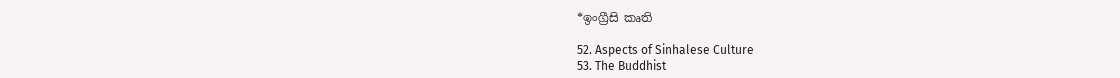*ඉංග්‍රීසි කෘති

52. Aspects of Sinhalese Culture
53. The Buddhist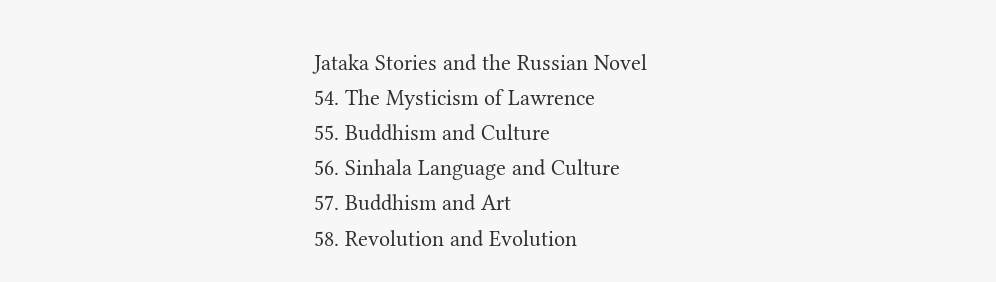Jataka Stories and the Russian Novel
54. The Mysticism of Lawrence
55. Buddhism and Culture
56. Sinhala Language and Culture
57. Buddhism and Art
58. Revolution and Evolution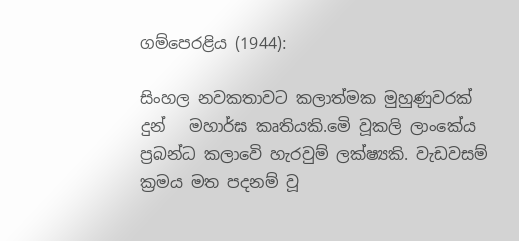ගම්පෙරළිය (1944):

සිංහල නවකතාවට කලාත්මක මුහුණුවරක් දුන්   මහාර්ඝ කෘතියකි.මෙි වූකලි ලාංකේය ප්‍රබන්ධ කලාවෙි හැරවුම් ලක්ෂ්‍යකි. වැඩවසම් ක්‍රමය මත පදනම් වූ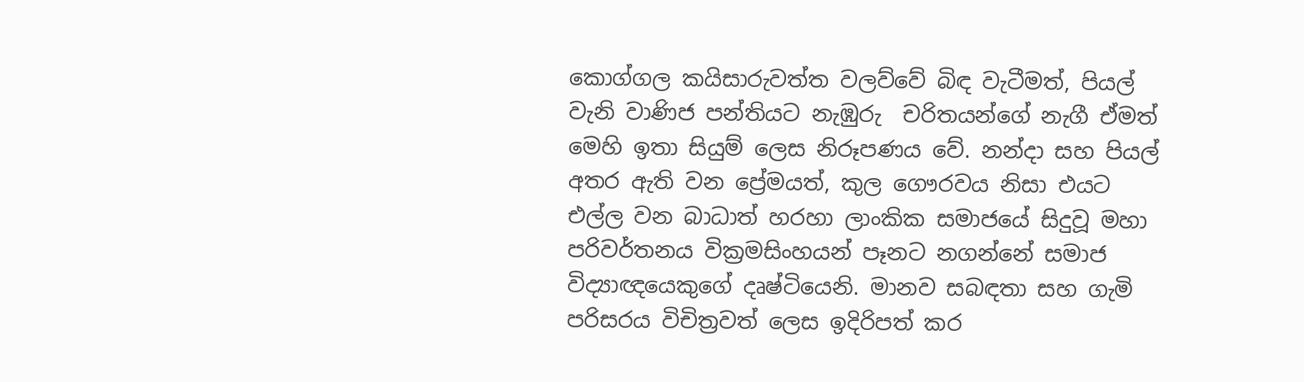කොග්ගල කයිසාරුවත්ත වලව්වේ බිඳ වැටීමත්, පියල් වැනි වාණිජ පන්තියට නැඹුරු  චරිතයන්ගේ නැගී ඒමත් මෙහි ඉතා සියුම් ලෙස නිරූපණය වේ. නන්දා සහ පියල් අතර ඇති වන ප්‍රේමයත්, කුල ගෞරවය නිසා එයට එල්ල වන බාධාත් හරහා ලාංකික සමාජයේ සිදුවූ මහා පරිවර්තනය වික්‍රමසිංහයන් පෑනට නගන්නේ සමාජ විද්‍යාඥයෙකුගේ දෘෂ්ටියෙනි. මානව සබඳතා සහ ගැමි පරිසරය විචිත්‍රවත් ලෙස ඉදිරිපත් කර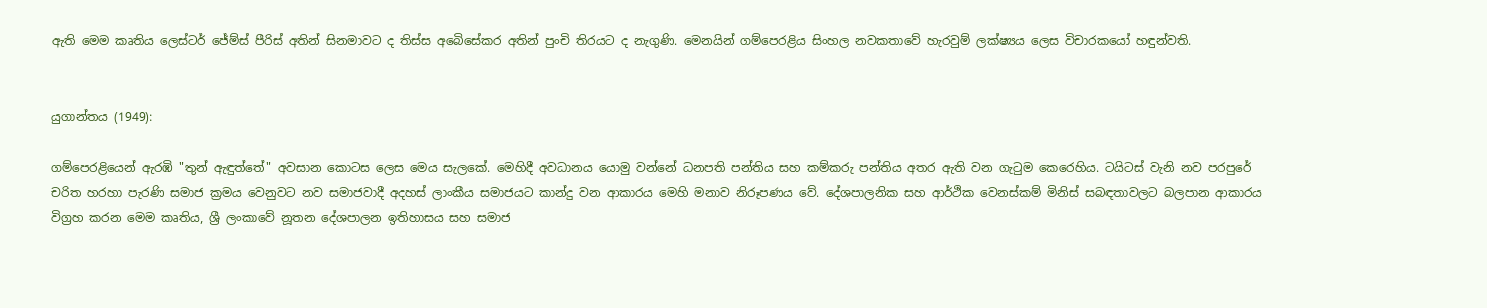ඇති මෙම කෘතිය ලෙස්ටර් ජේම්ස් පීරිස් අතින් සිනමාවට ද තිස්ස අබෙිසේකර අතින් පුංචි තිරයට ද නැගුණි. මෙනයින් ගම්පෙරළිය සිංහල නවකතාවේ හැරවුම් ලක්ෂ්‍යය ලෙස විචාරකයෝ හඳුන්වති.


යුගාන්තය (1949):

ගම්පෙරළියෙන් ඇරඹි "තුන් ඇඳුත්තේ" අවසාන කොටස ලෙස මෙය සැලකේ. මෙහිදී අවධානය යොමු වන්නේ ධනපති පන්තිය සහ කම්කරු පන්තිය අතර ඇති වන ගැටුම කෙරෙහිය. ටයිටස් වැනි නව පරපුරේ චරිත හරහා පැරණි සමාජ ක්‍රමය වෙනුවට නව සමාජවාදී අදහස් ලාංකීය සමාජයට කාන්දු වන ආකාරය මෙහි මනාව නිරූපණය වේ. දේශපාලනික සහ ආර්ථික වෙනස්කම් මිනිස් සබඳතාවලට බලපාන ආකාරය විග්‍රහ කරන මෙම කෘතිය, ශ්‍රී ලංකාවේ නූතන දේශපාලන ඉතිහාසය සහ සමාජ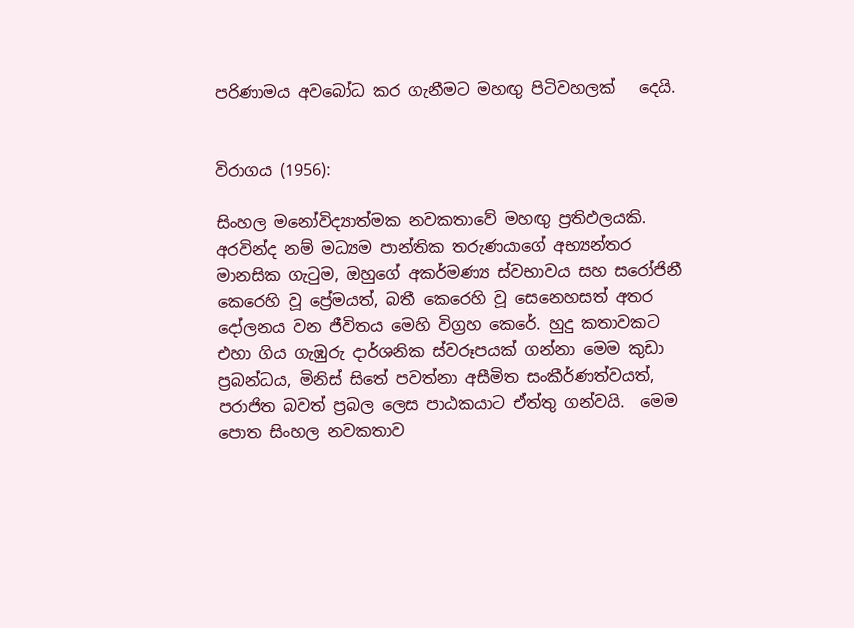පරිණාමය අවබෝධ කර ගැනීමට මහඟු පිටිවහලක්   දෙයි.


විරාගය (1956):

සිංහල මනෝවිද්‍යාත්මක නවකතාවේ මහඟු ප්‍රතිඵලයකි. අරවින්ද නම් මධ්‍යම පාන්තික තරුණයාගේ අභ්‍යන්තර මානසික ගැටුම, ඔහුගේ අකර්මණ්‍ය ස්වභාවය සහ සරෝජිනී කෙරෙහි වූ ප්‍රේමයත්, බතී කෙරෙහි වූ සෙනෙහසත් අතර දෝලනය වන ජීවිතය මෙහි විග්‍රහ කෙරේ. හුදු කතාවකට එහා ගිය ගැඹුරු දාර්ශනික ස්වරූපයක් ගන්නා මෙම කුඩා ප්‍රබන්ධය, මිනිස් සිතේ පවත්නා අසීමිත සංකීර්ණත්වයත්, පරාජිත බවත් ප්‍රබල ලෙස පාඨකයාට ඒත්තු ගන්වයි.  මෙම පොත සිංහල නවකතාව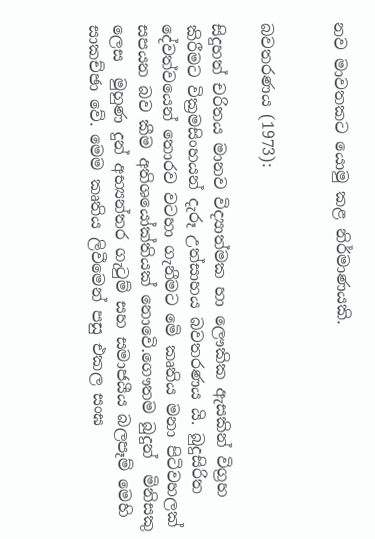නව මාවතකට යොමු කළ නිර්මාණයකි.


බවතරණය (1973):

සිදුහත් චරිතය මානව විද්‍යාත්මක හා ලෞකික ඇසකින් විග්‍රහ කිරීමට වික්‍රමසිංහයන් දැරූ උත්සාහය බවතරණය යි. බුදුසිරිත දේවත්වයෙන් තොරව වටහා ගැනීමට මෙි කෘතිය මනා පිටිවහලක් සපයන බව කීම අතිශයෝක්තියක් නොවෙි.ගෞතම බුදුන්  මිනිසකු ලෙස  මුහුණ දුන් අභ්‍යන්තර ගැටුම් සහ සමාජයීය බලපෑම් මෙහි සාකච්ඡා වේ. මෙම කෘතිය ලිවීමෙන් පසු එකල සංඝ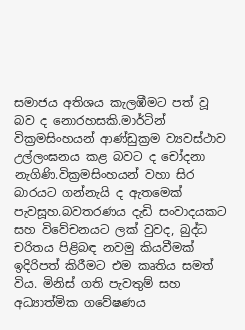සමාජය අතිශය කැලඹීමට පත් වූ බව ද නොරහසකි.මාර්ටින් වික්‍රමසිංහයන් ආණ්ඩුක්‍රම ව්‍යවස්ථාව  උල්ලංඝනය කළ බවට ද චෝදනා නැගිණි.වික්‍රමසිංහයන් වහා සිර බාරයට ගන්නැයි ද ඇතමෙක් පැවසූහ.බවතරණය දැඩි සංවාදයකට සහ විවේචනයට ලක් වුවද, බුද්ධ චරිතය පිළිබඳ නවමු කියවීමක් ඉදිරිපත් කිරීමට එම කෘතිය සමත් විය. මිනිස් ගති පැවතුම් සහ අධ්‍යාත්මික ගවේෂණය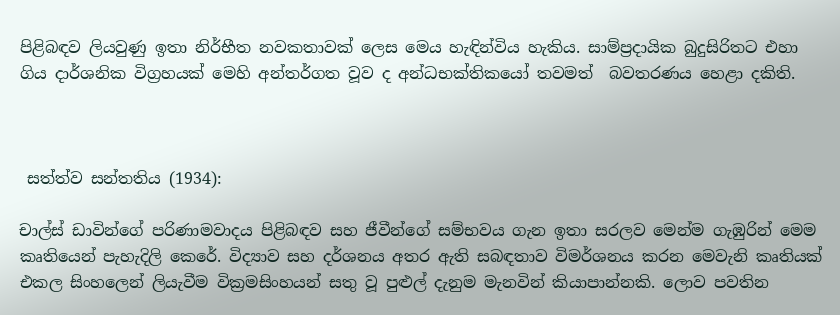පිළිබඳව ලියවුණු ඉතා නිර්භීත නවකතාවක් ලෙස මෙය හැඳින්විය හැකිය. සාම්ප්‍රදායික බුදුසිරිතට එහා ගිය දාර්ශනික විග්‍රහයක් මෙහි අන්තර්ගත වූව ද අන්ධභක්තිකයෝ තවමත්  බවතරණය හෙළා දකිති.



 සත්ත්ව සන්තතිය (1934):

චාල්ස් ඩාවින්ගේ පරිණාමවාදය පිළිබඳව සහ ජීවීන්ගේ සම්භවය ගැන ඉතා සරලව මෙන්ම ගැඹුරින් මෙම කෘතියෙන් පැහැදිලි කෙරේ. විද්‍යාව සහ දර්ශනය අතර ඇති සබඳතාව විමර්ශනය කරන මෙවැනි කෘතියක් එකල සිංහලෙන් ලියැවීම වික්‍රමසිංහයන් සතු වූ පුළුල් දැනුම මැනවින් කියාපාන්නකි. ලොව පවතින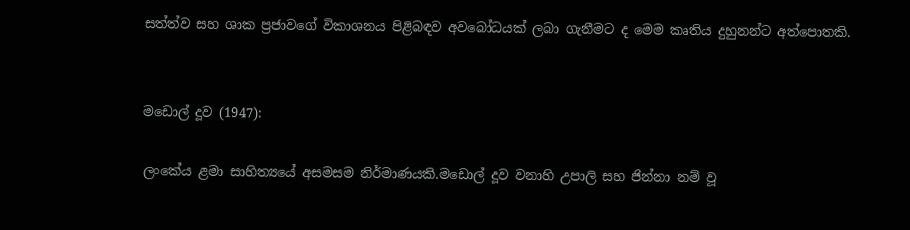සත්ත්ව සහ ශාක ප්‍රජාවගේ විකාශනය පිළිබඳව අවබෝධයක් ලබා ගැනීමට ද මෙම කෘතිය දුහුනන්ට අත්පොතකි.


මඩොල් දූව (1947):

ලංකේය ළමා සාහිත්‍යයේ අසමසම නිර්මාණයකි.මඩොල් දූව වනාහි උපාලි සහ ජින්නා නම් වූ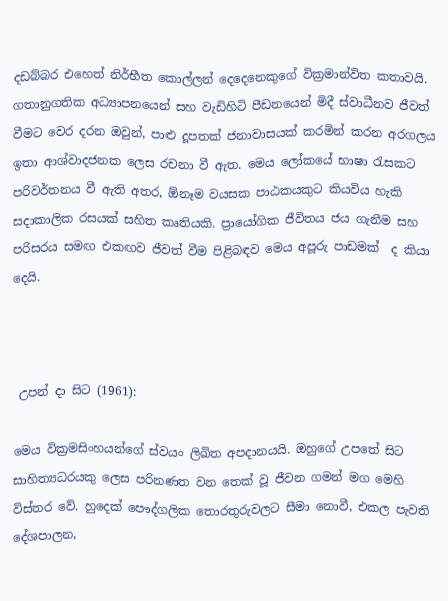දඩබ්බර එහෙත් නිර්භීත කොල්ලන් දෙදෙනෙකුගේ වික්‍රමාන්විත කතාවයි. ගතානුගතික අධ්‍යාපනයෙන් සහ වැඩිහිටි පීඩනයෙන් මිදී ස්වාධීනව ජීවත් වීමට වෙර දරන ඔවුන්, පාළු දූපතක් ජනාවාසයක් කරමින් කරන අරගලය ඉතා ආශ්වාදජනක ලෙස රචනා වී ඇත. මෙය ලෝකයේ භාෂා රැසකට පරිවර්තනය වී ඇති අතර, ඕනෑම වයසක පාඨකයකුට කියවිය හැකි සදාකාලික රසයක් සහිත කෘතියකි. ප්‍රායෝගික ජීවිතය ජය ගැනීම සහ පරිසරය සමඟ එකඟව ජීවත් වීම පිළිබඳව මෙය අපූරු පාඩමක්  ද කියා දෙයි.



 උපන් දා සිට (1961):

මෙය වික්‍රමසිංහයන්ගේ ස්වයං ලිඛිත අපදානයයි. ඔහුගේ උපතේ සිට සාහිත්‍යධරයකු ලෙස පරිනණත වන තෙක් වූ ජීවන ගමන් මග මෙහි විස්තර වේ. හුදෙක් පෞද්ගලික තොරතුරුවලට සීමා නොවී, එකල පැවති දේශපාලන,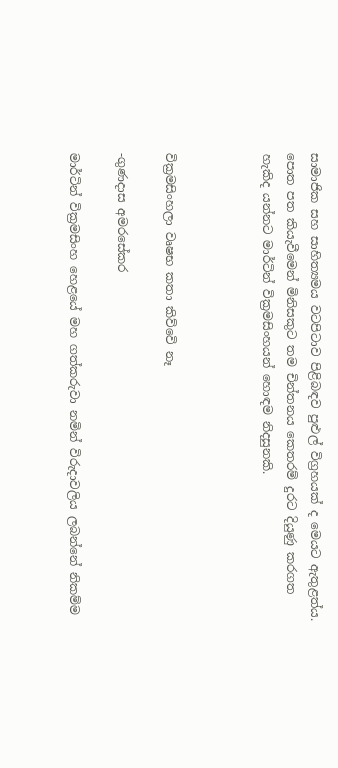සාමාජික සහ සාහිත්‍යමය වටපිටාව පිළිබඳව පුළුල් විග්‍රහයක් ද මෙයට ඇතුළත්ය. පොත පත කියැවීමෙන් මිනිසකුට තම චින්තනය කෙතරම් දුරට දියුණු කරගත හැකිද යන්නට මාර්ටින් වික්‍රමසිංහයන් හොඳම නිදසුනකි.



වික්‍රමසිංහලා වෘෂභ කතා කිව්වෙි නෑ

-ගුණදාස අමරසේකර

මාර්ටින් වික්‍රමසිංහ හෙළයේ මහ ගත්කරුවා නමින් විරුදාවලිය ලබන්නේ නිකම්ම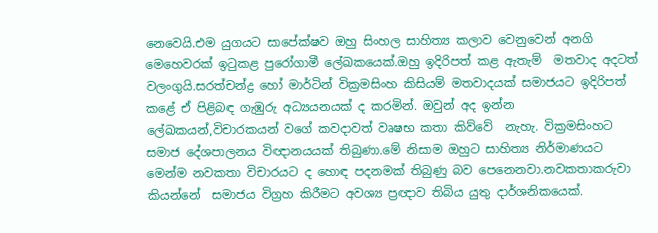නෙවෙයි.එම යුගයට සාපේක්ෂව ඔහු සිංහල සාහිත්‍ය කලාව වෙනුවෙන් අනගි මෙහෙවරක් ඉටුකළ පුරෝගාමී ලේඛකයෙක්.ඔහු ඉදිරිපත් කළ ඇතැම්  මතවාද අදටත් වලංගුයි.සරත්චන්ද්‍ර හෝ මාර්ටින් වික්‍රමසිංහ කිසියම් මතවාදයක් සමාජයට ඉදිරිපත් කළේ ඒ පිළිබඳ ගැඹුරු අධ්‍යයනයක් ද කරමින්. ඔවුන් අද ඉන්න ලේඛකයන්,විචාරකයන් වගේ කවදාවත් වෘෂභ කතා කිව්වේ  නැහැ. වික්‍රමසිංහට සමාජ දේශපාලනය විඥානයයක් තිබුණා.මේ නිසාම ඔහුට සාහිත්‍ය නිර්මාණයට මෙන්ම නවකතා විචාරයට ද හොඳ පදනමක් තිබුණු බව පෙනෙනවා.නවකතාකරුවා කියන්නේ  සමාජය විග්‍රහ කිරීමට අවශ්‍ය ප්‍රඥාව තිබිය යුතු දාර්ශනිකයෙක්.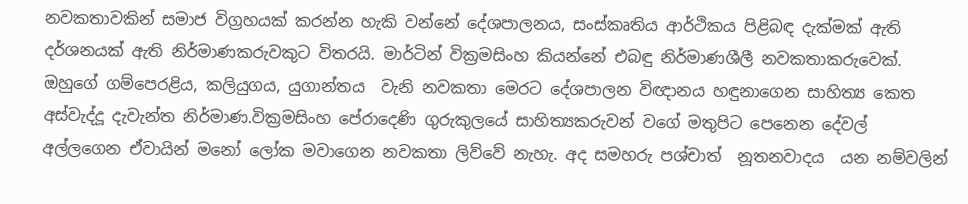නවකතාවකින් සමාජ විග්‍රහයක් කරන්න හැකි වන්නේ දේශපාලනය, සංස්කෘතිය ආර්ථිකය පිළිබඳ දැක්මක් ඇති දර්ශනයක් ඇති නිර්මාණකරුවකුට විතරයි. මාර්ටින් වික්‍රමසිංහ කියන්නේ එබඳු නිර්මාණශීලී නවකතාකරුවෙක්. ඔහුගේ ගම්පෙරළිය, කලියුගය, යුගාන්තය  වැනි නවකතා මෙරට දේශපාලන විඥානය හඳුනාගෙන සාහිත්‍ය කෙත අස්වැද්දූ දැවැන්ත නිර්මාණ.වික්‍රමසිංහ පේරාදෙණි ගුරුකුලයේ සාහිත්‍යකරුවන් වගේ මතුපිට පෙනෙන දේවල් අල්ලගෙන ඒවායින් මනෝ ලෝක මවාගෙන නවකතා ලිව්වේ නැහැ. අද සමහරු පශ්චාත්  නූතනවාදය  යන නම්වලින්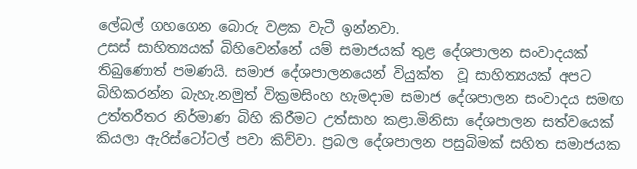ලේබල් ගහගෙන බොරු වළක වැටී ඉන්නවා.
උසස් සාහිත්‍යයක් බිහිවෙන්නේ යම් සමාජයක් තුළ දේශපාලන සංවාදයක් තිබුණොත් පමණයි. සමාජ දේශපාලනයෙන් වියුක්ත  වූ සාහිත්‍යයක් අපට බිහිකරන්න බැහැ.නමුත් වික්‍රමසිංහ හැමදාම සමාජ දේශපාලන සංවාදය සමඟ උත්තරීතර නිර්මාණ බිහි කිරීමට උත්සාහ කළා.මිනිසා දේශපාලන සත්වයෙක් කියලා ඇරිස්ටෝටල් පවා කිව්වා. ප්‍රබල දේශපාලන පසුබිමක් සහිත සමාජයක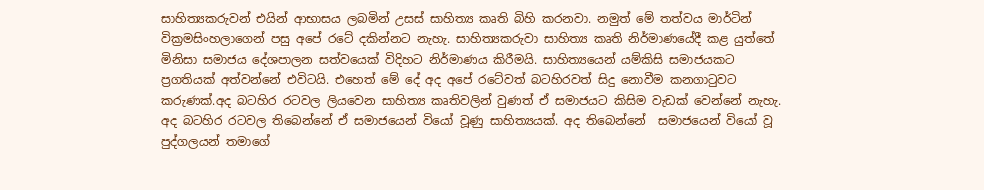සාහිත්‍යකරුවන් එයින් ආභාසය ලබමින් උසස් සාහිත්‍ය කෘති බිහි කරනවා. නමුත් මේ තත්වය මාර්ටින් වික්‍රමසිංහලාගෙන් පසු අපේ රටේ දකින්නට නැහැ. සාහිත්‍යකරුවා සාහිත්‍ය කෘති නිර්මාණයේදී කළ යුත්තේ මිනිසා සමාජය දේශපාලන සත්වයෙක් විදිහට නිර්මාණය කිරීමයි. සාහිත්‍යයෙන් යම්කිසි සමාජයකට ප්‍රගතියක් අත්වන්නේ එවිටයි. එහෙත් මේ දේ අද අපේ රටේවත් බටහිරවත් සිදු නොවීම කනගාටුවට කරුණක්.අද බටහිර රටවල ලියවෙන සාහිත්‍ය කෘතිවලින් වුණත් ඒ සමාජයට කිසිම වැඩක් වෙන්නේ නැහැ. අද බටහිර රටවල තිබෙන්නේ ඒ සමාජයෙන් වියෝ වූණු සාහිත්‍යයක්. අද තිබෙන්නේ  සමාජයෙන් වියෝ වූ පුද්ගලයන් තමාගේ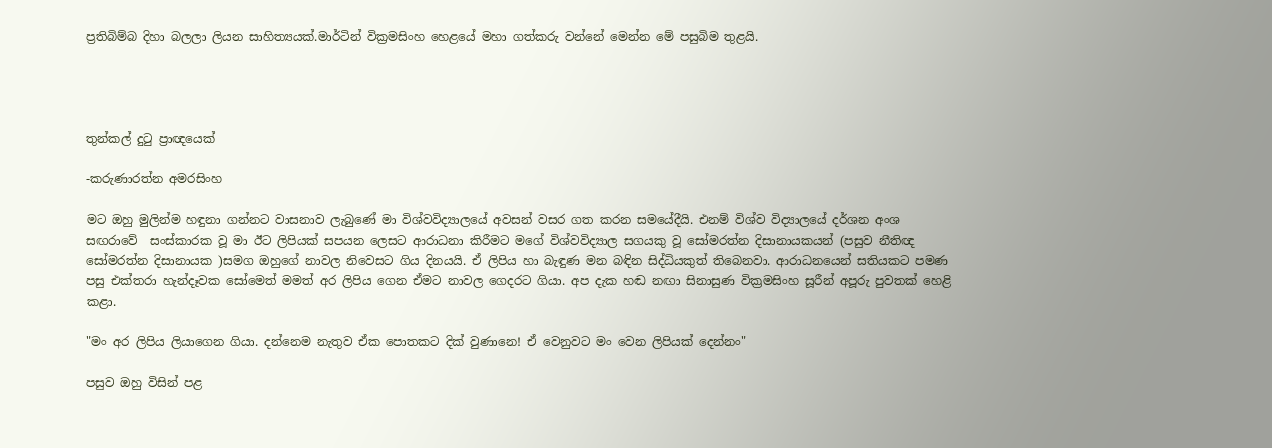ප්‍රතිබිම්බ දිහා බලලා ලියන සාහිත්‍යයක්.මාර්ටින් වික්‍රමසිංහ හෙළයේ මහා ගත්කරු වන්නේ මෙන්න මේ පසුබිම තුළයි.




තුන්කල් දුටු ප්‍රාඥයෙක්

-කරුණාරත්න අමරසිංහ

මට ඔහු මුලින්ම හඳුනා ගන්නට වාසනාව ලැබුණේ මා විශ්වවිද්‍යාලයේ අවසන් වසර ගත කරන සමයේදීයි. එනම් විශ්ව විද්‍යාලයේ දර්ශන අංශ සඟරාවේ  සංස්කාරක වූ මා ඊට ලිපියක් සපයන ලෙසට ආරාධනා කිරීමට මගේ විශ්වවිද්‍යාල සගයකු වූ සෝමරත්න දිසානායකයන් (පසුව නීතිඥ සෝමරත්න දිසානායක )සමග ඔහුගේ නාවල නිවෙසට ගිය දිනයයි. ඒ ලිපිය හා බැඳුණ මන බඳින සිද්ධියකුත් තිබෙනවා. ආරාධනයෙන් සතියකට පමණ පසු එක්තරා හැන්දෑවක සෝමෙත් මමත් අර ලිපිය ගෙන ඒමට නාවල ගෙදරට ගියා. අප දැක හඬ නඟා සිනාසුණ වික්‍රමසිංහ සූරීන් අපූරු පුවතක් හෙළි කළා.

"මං අර ලිපිය ලියාගෙන ගියා. දන්නෙම නැතුව ඒක පොතකට දික් වුණානෙ! ඒ වෙනුවට මං වෙන ලිපියක් දෙන්නං"

පසුව ඔහු විසින් පළ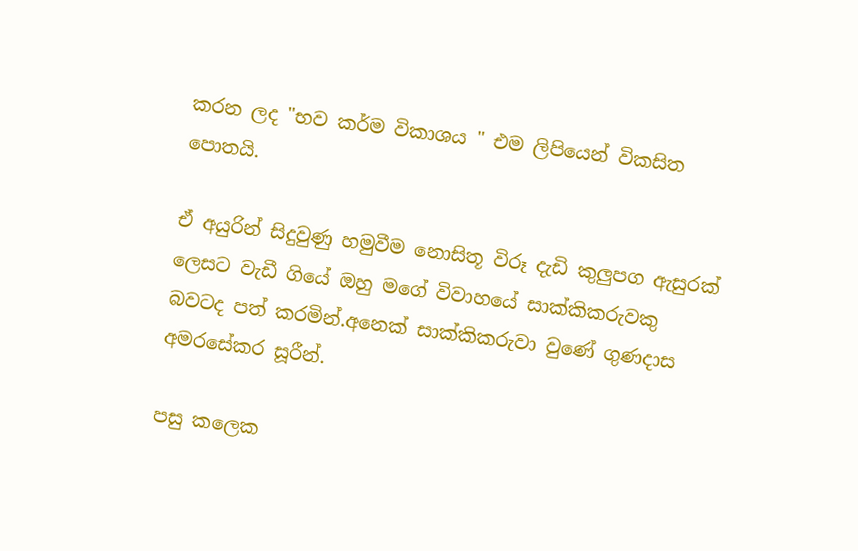කරන ලද "භව කර්ම විකාශය " එම ලිපියෙන් විකසිත පොතයි.

ඒ අයුරින් සිදුවුණු හමුවීම නොසිතූ විරූ දැඩි කුලුපග ඇසුරක් ලෙසට වැඩී ගියේ ඔහු මගේ විවාහයේ සාක්කිකරුවකු බවටද පත් කරමින්.අනෙක් සාක්කිකරුවා වුණේ ගුණදාස අමරසේකර සූරීන්.

පසු කලෙක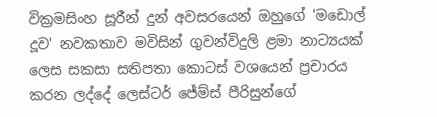වික්‍රමසිංහ සූරීන් දුන් අවසරයෙන් ඔහුගේ 'මඩොල් දූව' නවකතාව මවිසින් ගුවන්විදුලි ළමා නාට්‍යයක් ලෙස සකසා සතිපතා කොටස් වශයෙන් ප්‍රචාරය කරන ලද්දේ ලෙස්ටර් ජේම්ස් පීරිසුන්ගේ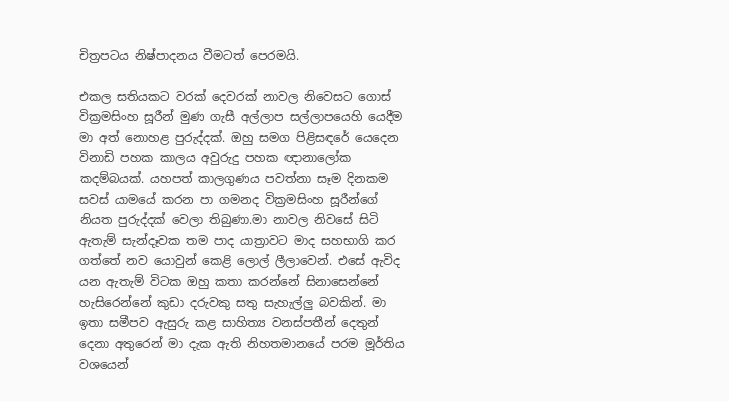චිත්‍රපටය නිෂ්පාදනය වීමටත් පෙරමයි.

එකල සතියකට වරක් දෙවරක් නාවල නිවෙසට ගොස් වික්‍රමසිංහ සූරීන් මුණ ගැසී අල්ලාප සල්ලාපයෙහි යෙදීම මා අත් නොහළ පුරුද්දක්. ඔහු සමග පිළිසඳරේ යෙදෙන විනාඩි පහක කාලය අවුරුදු පහක ඥානාලෝක කදම්බයක්. යහපත් කාලගුණය පවත්නා සෑම දිනකම සවස් යාමයේ කරන පා ගමනද වික්‍රමසිංහ සූරීන්ගේ නියත පුරුද්දක් වෙලා තිබුණා.මා නාවල නිවසේ සිටි ඇතැම් සැන්දෑවක තම පාද යාත්‍රාවට මාද සහභාගි කර ගත්තේ නව යොවුන් කෙළි ලොල් ලීලාවෙන්. එසේ ඇවිද යන ඇතැම් විටක ඔහු කතා කරන්නේ සිනාසෙන්නේ හැසිරෙන්නේ කුඩා දරුවකු සතු සැහැල්ලු බවකින්. මා ඉතා සමීපව ඇසුරු කළ සාහිත්‍ය වනස්පතීන් දෙතුන් දෙනා අතුරෙන් මා දැක ඇති නිහතමානයේ පරම මූර්තිය වශයෙන්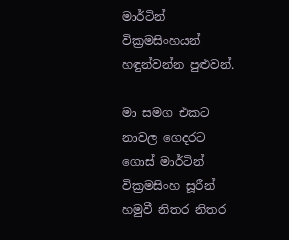මාර්ටින් වික්‍රමසිංහයන් හඳුන්වන්න පුළුවන්.

මා සමග එකට නාවල ගෙදරට ගොස් මාර්ටින් වික්‍රමසිංහ සූරීන් හමුවී නිතර නිතර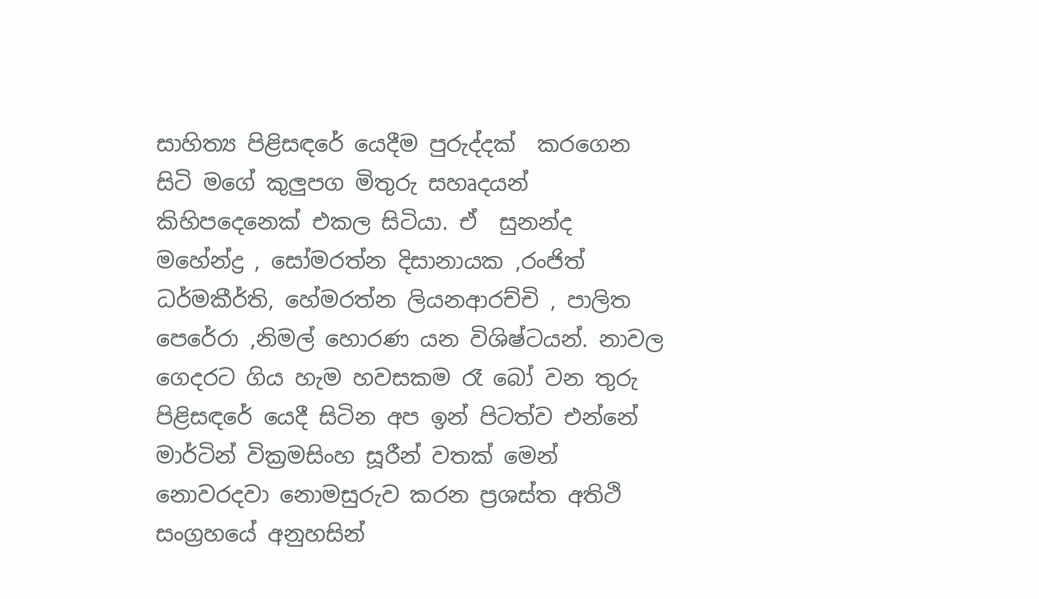සාහිත්‍ය පිළිසඳරේ යෙදීම පුරුද්දක්  කරගෙන සිටි මගේ කුලුපග මිතුරු සහෘදයන් කිහිපදෙනෙක් එකල සිටියා. ඒ  සුනන්ද මහේන්ද්‍ර , සෝමරත්න දිසානායක ,රංජිත් ධර්මකීර්ති, හේමරත්න ලියනආරච්චි , පාලිත පෙරේරා ,නිමල් හොරණ යන විශිෂ්ටයන්. නාවල ගෙදරට ගිය හැම හවසකම රෑ බෝ වන තුරු පිළිසඳරේ යෙදී සිටින අප ඉන් පිටත්ව එන්නේ මාර්ටින් වික්‍රමසිංහ සූරීන් වතක් මෙන් නොවරදවා නොමසුරුව කරන ප්‍රශස්ත අතිථි සංග්‍රහයේ අනුහසින්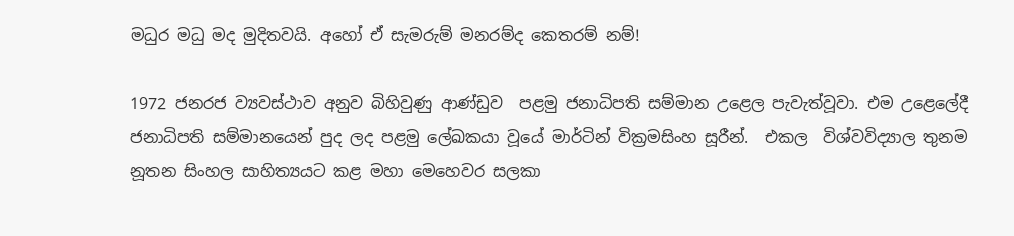මධුර මධු මද මුදිතවයි. අහෝ ඒ සැමරුම් මනරම්ද කෙතරම් නම්!

1972 ජනරජ ව්‍යවස්ථාව අනුව බිහිවුණු ආණ්ඩුව  පළමු ජනාධිපති සම්මාන උළෙල පැවැත්වූවා. එම උළෙලේදී ජනාධිපති සම්මානයෙන් පුද ලද පළමු ලේඛකයා වූයේ මාර්ටින් වික්‍රමසිංහ සූරීන්.  එකල  විශ්වවිද්‍යාල තුනම නූතන සිංහල සාහිත්‍යයට කළ මහා මෙහෙවර සලකා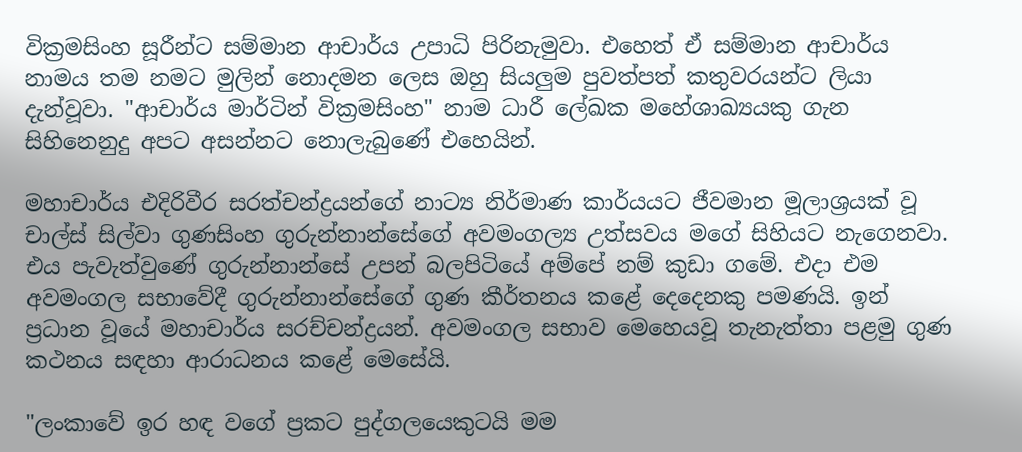වික්‍රමසිංහ සූරීන්ට සම්මාන ආචාර්ය උපාධි පිරිනැමුවා. එහෙත් ඒ සම්මාන ආචාර්ය නාමය තම නමට මුලින් නොදමන ලෙස ඔහු සියලුම පුවත්පත් කතුවරයන්ට ලියා දැන්වූවා. "ආචාර්ය මාර්ටින් වික්‍රමසිංහ" නාම ධාරී ලේඛක මහේශාඛ්‍යයකු ගැන සිහිනෙනුදු අපට අසන්නට නොලැබුණේ එහෙයින්.

මහාචාර්ය එදිරිවීර සරත්චන්ද්‍රයන්ගේ නාට්‍ය නිර්මාණ කාර්යයට ජීවමාන මූලාශ්‍රයක් වූ චාල්ස් සිල්වා ගුණසිංහ ගුරුන්නාන්සේගේ අවමංගල්‍ය උත්සවය මගේ සිහියට නැගෙනවා. එය පැවැත්වුණේ ගුරුන්නාන්සේ උපන් බලපිටියේ අම්පේ නම් කුඩා ගමේ. එදා එම අවමංගල සභාවේදී ගුරුන්නාන්සේගේ ගුණ කීර්තනය කළේ දෙදෙනකු පමණයි. ඉන් ප්‍රධාන වූයේ මහාචාර්ය සරච්චන්ද්‍රයන්. අවමංගල සභාව මෙහෙයවූ තැනැත්තා පළමු ගුණ කථනය සඳහා ආරාධනය කළේ මෙසේයි.

"ලංකාවේ ඉර හඳ වගේ ප්‍රකට පුද්ගලයෙකුටයි මම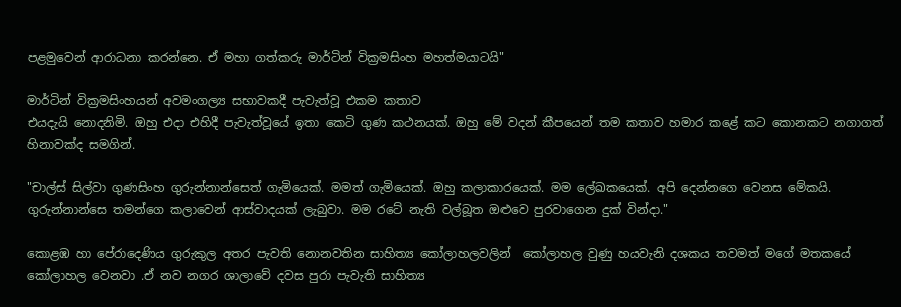පළමුවෙන් ආරාධනා කරන්නෙ. ඒ මහා ගත්කරු මාර්ටින් වික්‍රමසිංහ මහත්මයාටයි"

මාර්ටින් වික්‍රමසිංහයන් අවමංගල්‍ය සභාවකදී පැවැත්වූ එකම කතාව
එයදැයි නොදනිමි. ඔහු එදා එහිදී පැවැත්වූයේ ඉතා කෙටි ගුණ කථනයක්. ඔහු මේ වදන් කීපයෙන් තම කතාව හමාර කළේ කට කොනකට නගාගත් හිනාවක්ද සමගින්.

"චාල්ස් සිල්වා ගුණසිංහ ගුරුන්නාන්සෙත් ගැමියෙක්. මමත් ගැමියෙක්. ඔහු කලාකාරයෙක්. මම ලේඛකයෙක්. අපි දෙන්නගෙ වෙනස මේකයි. ගුරුන්නාන්සෙ තමන්ගෙ කලාවෙන් ආස්වාදයක් ලැබුවා. මම රටේ නැති වල්බූත ඔළුවෙ පුරවාගෙන දුක් වින්දා."

කොළඹ හා පේරාදෙණිය ගුරුකුල අතර පැවති නොනවතින සාහිත්‍ය කෝලාහලවලින්  කෝලාහල වුණු හයවැනි දශකය තවමත් මගේ මතකයේ කෝලාහල වෙනවා .ඒ නව නගර ශාලාවේ දවස පුරා පැවැති සාහිත්‍ය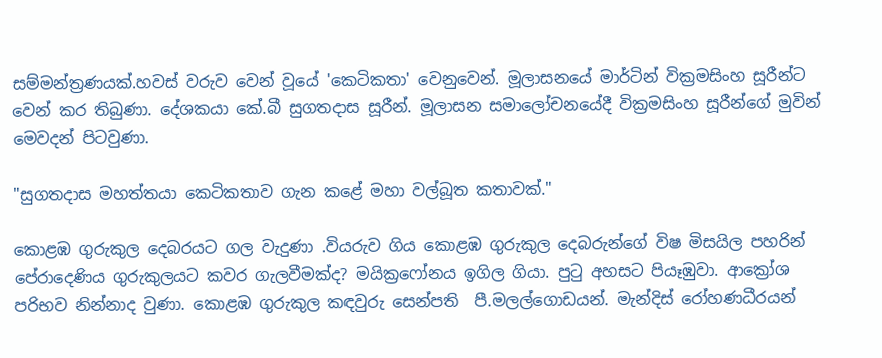සම්මන්ත්‍රණයක්.හවස් වරුව වෙන් වූයේ 'කෙටිකතා' වෙනුවෙන්. මූලාසනයේ මාර්ටින් වික්‍රමසිංහ සූරීන්ට වෙන් කර තිබුණා. දේශකයා කේ.බී සුගතදාස සූරීන්. මූලාසන සමාලෝචනයේදී වික්‍රමසිංහ සූරීන්ගේ මුවින් මෙවදන් පිටවුණා.

"සුගතදාස මහත්තයා කෙටිකතාව ගැන කළේ මහා වල්බූත කතාවක්."

කොළඹ ගුරුකුල දෙබරයට ගල වැදුණා .වියරුව ගිය කොළඹ ගුරුකුල දෙබරුන්ගේ විෂ මිසයිල පහරින් පේරාදෙණිය ගුරුකුලයට කවර ගැලවීමක්ද? මයික්‍රෆෝනය ඉගිල ගියා. පුටු අහසට පියෑඹුවා. ආක්‍රෝශ පරිභව නින්නාද වුණා. කොළඹ ගුරුකුල කඳවුරු සෙන්පති  පී.මලල්ගොඩයන්. මැන්දිස් රෝහණධීරයන්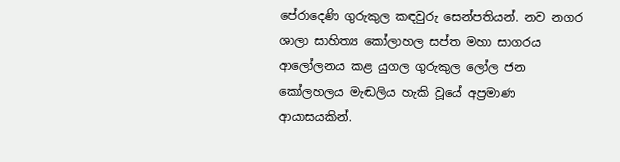පේරාදෙණි ගුරුකුල කඳවුරු සෙන්පතියන්. නව නගර ශාලා සාහිත්‍ය කෝලාහල සප්ත මහා සාගරය ආලෝලනය කළ යුගල ගුරුකුල ලෝල ජන කෝලහලය මැඬලිය හැකි වූයේ අප්‍රමාණ ආයාසයකින්.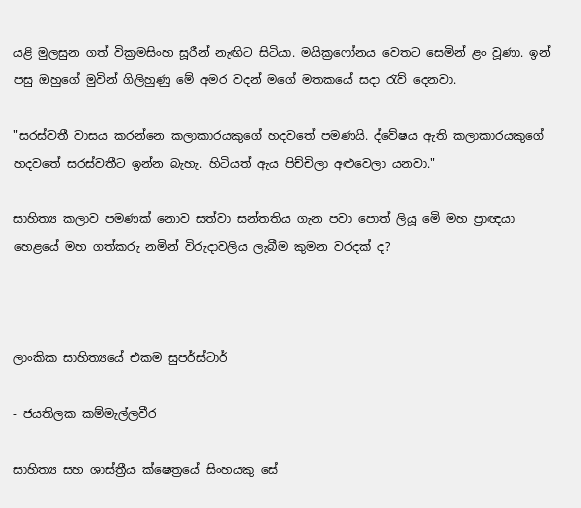යළි මුලසුන ගත් වික්‍රමසිංහ සූරීන් නැඟිට සිටියා. මයික්‍රෆෝනය වෙතට සෙමින් ළං වූණා. ඉන් පසු ඔහුගේ මුවින් ගිලිහුණු මේ අමර වදන් මගේ මතකයේ සදා රැව් දෙනවා.

"සරස්වතී වාසය කරන්නෙ කලාකාරයකුගේ හදවතේ පමණයි. ද්වේෂය ඇති කලාකාරයකුගේ හදවතේ සරස්වතීට ඉන්න බැහැ. හිටියත් ඇය පිච්චිලා අළුවෙලා යනවා."

සාහිත්‍ය කලාව පමණක් නොව සත්වා සන්තතිය ගැන පවා පොත් ලියූ මෙි මහ ප්‍රාඥයා හෙළයේ මහ ගත්කරු නමින් විරුදාවලිය ලැබීම කුමන වරදක් ද?



ලාංකික සාහිත්‍යයේ එකම සුපර්ස්ටාර්

- ජයතිලක කම්මැල්ලවීර

සාහිත්‍ය සහ ශාස්ත්‍රීය ක්ෂෙත්‍රයේ සිංහයකු සේ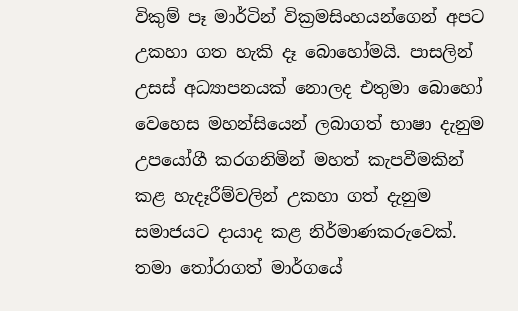විකුම් පෑ මාර්ටින් වික්‍රමසිංහයන්ගෙන් අපට උකහා ගත හැකි දෑ බොහෝමයි. පාසලින්  උසස් අධ්‍යාපනයක් නොලද එතුමා බොහෝ වෙහෙස මහන්සියෙන් ලබාගත් භාෂා දැනුම උපයෝගී කරගනිමින් මහත් කැපවීමකින් කළ හැදෑරීම්වලින් උකහා ගත් දැනුම සමාජයට දායාද කළ නිර්මාණකරුවෙක්. තමා තෝරාගත් මාර්ගයේ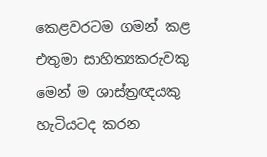කෙළවරටම ගමන් කළ එතුමා සාහිත්‍යකරුවකු මෙන් ම ශාස්ත්‍රඥයකු හැටියටද කරන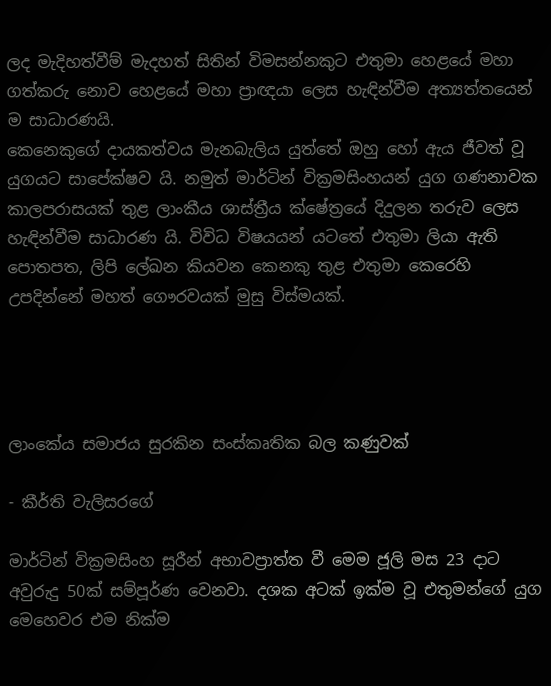ලද මැදිහත්වීම් මැදහත් සිතින් විමසන්නකුට එතුමා හෙළයේ මහා ගත්කරු නොව හෙළයේ මහා ප්‍රාඥයා ලෙස හැඳින්වීම අත්‍යත්තයෙන් ම සාධාරණයි.
කෙනෙකුගේ දායකත්වය මැනබැලිය යුත්තේ ඔහු හෝ ඇය ජීවත් වූ යුගයට සාපේක්ෂව යි. නමුත් මාර්ටින් වික්‍රමසිංහයන් යුග ගණනාවක කාලපරාසයක් තුළ ලාංකීය ශාස්ත්‍රීය ක්ෂේත්‍රයේ දිදුලන තරුව ලෙස හැඳින්වීම සාධාරණ යි. විවිධ විෂයයන් යටතේ එතුමා ලියා ඇති පොතපත, ලිපි ලේඛන කියවන කෙනකු තුළ එතුමා කෙරෙහි උපදින්නේ මහත් ගෞරවයක් මුසු විස්මයක්.




ලාංකේය සමාජය සුරකින සංස්කෘතික බල කණුවක්

- කීර්ති වැලිසරගේ

මාර්ටින් වික්‍රමසිංහ සූරීන් අභාවප්‍රාත්ත වී මෙම ජූලි මස 23 දාට අවුරුදු 50ක් සම්පූර්ණ වෙනවා. දශක අටක් ඉක්ම වූ එතුමන්ගේ යුග මෙහෙවර එම නික්ම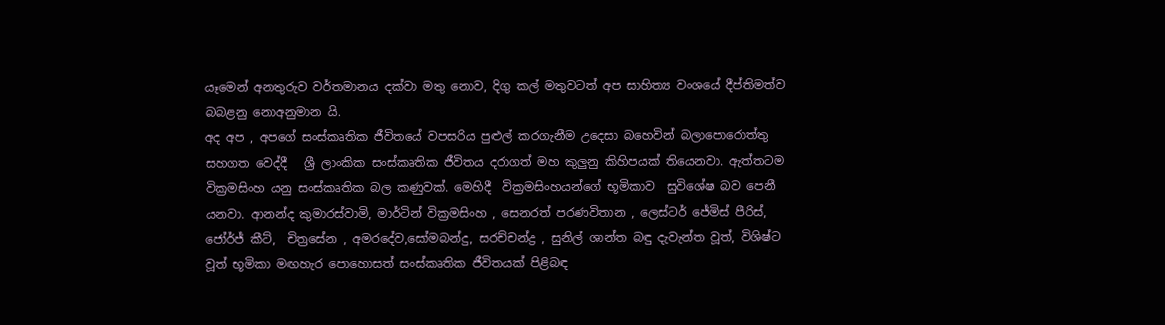යෑමෙන් අනතුරුව වර්තමානය දක්වා මතු නොව, දිගු කල් මතුවටත් අප සාහිත්‍ය වංශයේ දීප්තිමත්ව බබළනු නොඅනුමාන යි.
අද අප , අපගේ සංස්කෘතික ජීවිතයේ වපසරිය පුළුල් කරගැනීම උදෙසා බහෙවින් බලාපොරොත්තු සහගත වෙද්දී   ශ්‍රී ලාංකික සංස්කෘතික ජීවිතය දරාගත් මහ කුලුනු කිහිපයක් තියෙනවා. ඇත්තටම වික්‍රමසිංහ යනු සංස්කෘතික බල කණුවක්. මෙහිදී  වික්‍රමසිංහයන්ගේ භූමිකාව  සුවිශේෂ බව පෙනී යනවා. ආනන්ද කුමාරස්වාමි, මාර්ටින් වික්‍රමසිංහ , සෙනරත් පරණවිතාන , ලෙස්ටර් ජේමිස් පීරිස්, ජෝර්ජ් කීට්,  චිත්‍රසේන , අමරදේව,සෝමබන්දු, සරච්චන්ද්‍ර , සුනිල් ශාන්ත බඳු දැවැන්ත වූත්, විශිෂ්ට වූත් භූමිකා මඟහැර පොහොසත් සංස්කෘතික ජීවිතයක් පිළිබඳ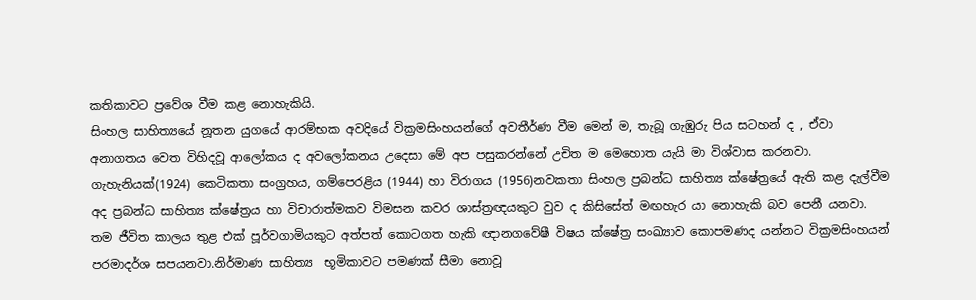කතිකාවට ප්‍රවේශ වීම කළ නොහැකියි.
සිංහල සාහිත්‍යයේ නූතන යුගයේ ආරම්භක අවදියේ වික්‍රමසිංහයන්ගේ අවතීර්ණ වීම මෙන් ම, තැබූ ගැඹුරු පිය සටහන් ද , ඒවා අනාගතය වෙත විහිදවූ ආලෝකය ද අවලෝකනය උදෙසා මේ අප පසුකරන්නේ උචිත ම මෙහොත යැයි මා විශ්වාස කරනවා. ගැහැනියක්(1924) කෙටිකතා සංග්‍රහය, ගම්පෙරළිය (1944) හා විරාගය (1956)නවකතා සිංහල ප්‍රබන්ධ සාහිත්‍ය ක්ෂේත්‍රයේ ඇති කළ දැල්වීම  අද ප්‍රබන්ධ සාහිත්‍ය ක්ෂේත්‍රය හා විචාරාත්මකව විමසන කවර ශාස්ත්‍රඥයකුට වුව ද කිසිසේත් මඟහැර යා නොහැකි බව පෙනී යනවා.
තම ජීවිත කාලය තුළ එක් පූර්වගාමියකුට අත්පත් කොටගත හැකි ඥානගවේෂී විෂය ක්ෂේත්‍ර සංඛ්‍යාව කොපමණද යන්නට වික්‍රමසිංහයන් පරමාදර්ශ සපයනවා.නිර්මාණ සාහිත්‍ය  භූමිකාවට පමණක් සීමා නොවූ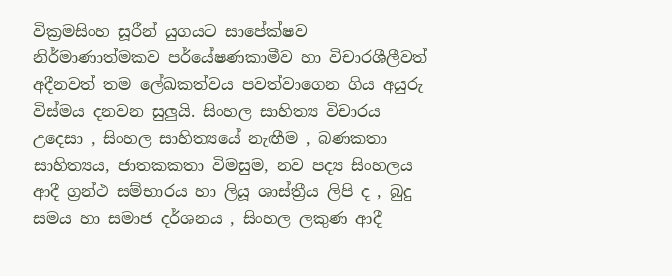වික්‍රමසිංහ සූරීන් යුගයට සාපේක්ෂව නිර්මාණාත්මකව පර්යේෂණකාමීව හා විචාරශීලීවත් අදීනවත් තම ලේඛකත්වය පවත්වාගෙන ගිය අයුරු විස්මය දනවන සුලුයි. සිංහල සාහිත්‍ය විචාරය උදෙසා , සිංහල සාහිත්‍යයේ නැඟීම , බණකතා සාහිත්‍යය, ජාතකකතා විමසුම, නව පද්‍ය සිංහලය ආදී ග්‍රන්ථ සම්භාරය හා ලියූ ශාස්ත්‍රීය ලිපි ද , බුදු සමය හා සමාජ දර්ශනය , සිංහල ලකුණ ආදී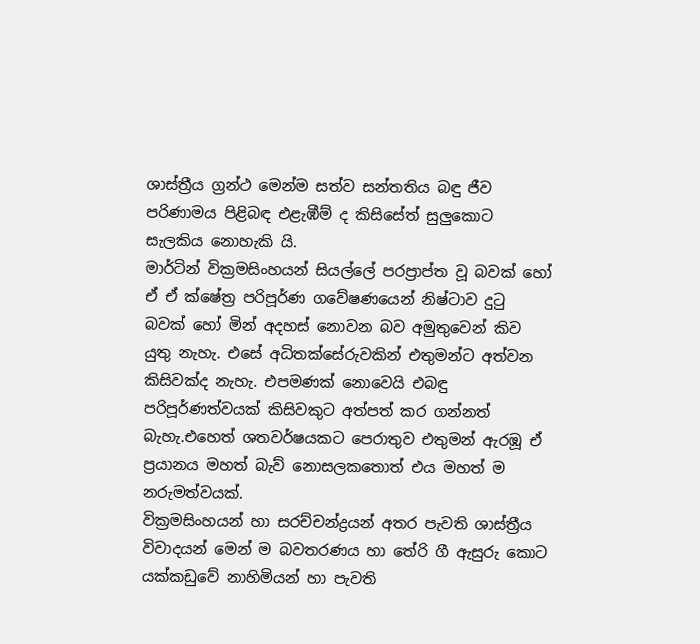ශාස්ත්‍රීය ග්‍රන්ථ මෙන්ම සත්ව සන්තතිය බඳු ජීව පරිණාමය පිළිබඳ එළැඹීම් ද කිසිසේත් සුලුකොට සැලකිය නොහැකි යි.
මාර්ටින් වික්‍රමසිංහයන් සියල්ලේ පරප්‍රාප්ත වූ බවක් හෝ ඒ ඒ ක්ෂේත්‍ර පරිපූර්ණ ගවේෂණයෙන් නිෂ්ටාව දුටු බවක් හෝ මින් අදහස් නොවන බව අමුතුවෙන් කිව යුතු නැහැ. එසේ අධිතක්සේරුවකින් එතුමන්ට අත්වන කිසිවක්ද නැහැ. එපමණක් නොවෙයි එබඳු පරිපූර්ණත්වයක් කිසිවකුට අත්පත් කර ගන්නත් බැහැ.එහෙත් ශතවර්ෂයකට පෙරාතුව එතුමන් ඇරඹූ ඒ ප්‍රයානය මහත් බැව් නොසලකතොත් එය මහත් ම නරුමත්වයක්.
වික්‍රමසිංහයන් හා සරච්චන්ද්‍රයන් අතර පැවති ශාස්ත්‍රීය විවාදයන් මෙන් ම බවතරණය හා තේරි ගී ඇසුරු කොට යක්කඩුවේ නාහිමියන් හා පැවති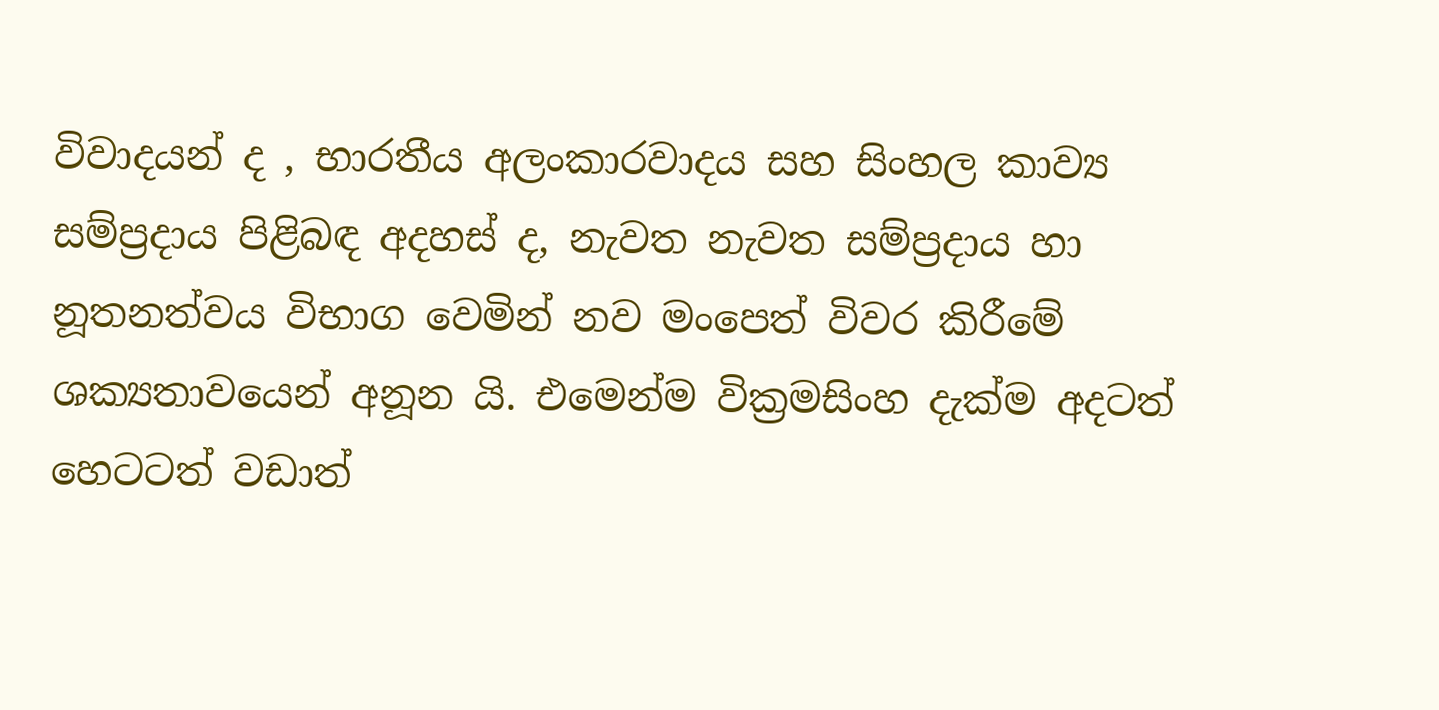විවාදයන් ද , භාරතීය අලංකාරවාදය සහ සිංහල කාව්‍ය සම්ප්‍රදාය පිළිබඳ අදහස් ද, නැවත නැවත සම්ප්‍රදාය හා නූතනත්වය විභාග වෙමින් නව මංපෙත් විවර කිරීමේ ශක්‍යතාවයෙන් අනූන යි. එමෙන්ම වික්‍රමසිංහ දැක්ම අදටත් හෙටටත් වඩාත්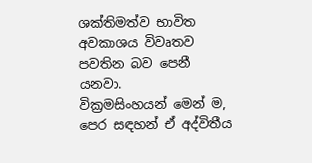ශක්තිමත්ව භාවිත අවකාශය විවෘතව පවතින බව පෙනී යනවා.
වික්‍රමසිංහයන් මෙන් ම,  පෙර සඳහන් ඒ අද්විතීය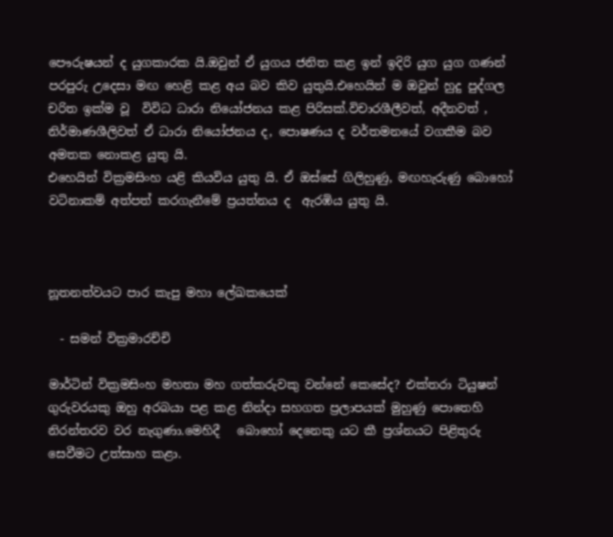පෞරුෂයන් ද යුගකාරක යි.ඔවුන් ඒ යුගය ජනිත කළ ඉන් ඉදිරි යුග යුග ගණන් පරපුරු උදෙසා මඟ හෙළි කළ අය බව කිව යුතුයි.එහෙයින් ම ඔවුන් හුදු පුද්ගල චරිත ඉක්ම වූ  විවිධ ධාරා නියෝජනය කළ පිරිසක්‌.විචාරශීලීවත්, අදීනවත් , නිර්මාණශීලිවත් ඒ ධාරා නියෝජනය ද, පොෂණය ද වර්තමනයේ වගකීම බව අමතක නොකළ යුතු යි.
එහෙයින් වික්‍රමසිංහ යළි කියවිය යුතු යි. ඒ ඔස්සේ ගිලිහුණු, මඟහැරුණු බොහෝ වටිනාකම් අත්පත් කරගැනීමේ ප්‍රයත්නය ද  ඇරඹිය යුතු යි.



නූතනත්වයට පාර කැපු මහා ලේඛකයෙක්

  - සමන් වික්‍රමාරච්චි

මාර්ටින් වික්‍රමසිංහ මහතා මහ ගත්කරුවකු වන්නේ කෙසේද? එක්තරා ටියුෂන් ගුරුවරයකු ඔහු අරබයා පළ කළ නින්දා සහගත ප්‍රලාපයක් මුහුණු පොතෙහි නිරන්තරව වර නැගුණා.මෙහිදී   බොහෝ දෙනෙකු යට කී ප්‍රශ්නයට පිළිතුරු සෙවීමට උත්සාහ කළා.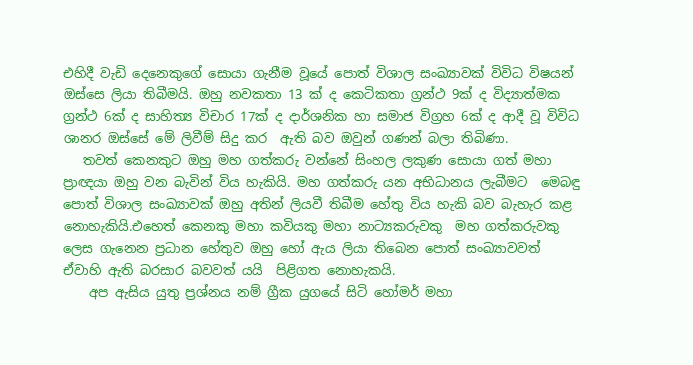එහිදී වැඩි දෙනෙකුගේ සොයා ගැනීම වූයේ පොත් විශාල සංඛ්‍යාවක් විවිධ විෂයන් ඔස්සෙ ලියා තිබීමයි. ඔහු නවකතා 13 ක් ද කෙටිකතා ග්‍රන්ථ 9ක් ද විද්‍යාත්මක ග්‍රන්ථ 6ක් ද සාහිත්‍ය විචාර 17ක් ද දාර්ශනික හා සමාජ විග්‍රහ 6ක් ද ආදී වූ විවිධ ශානර ඔස්සේ මේ ලිවීම් සිදු කර  ඇති බව ඔවුන් ගණන් බලා තිබිණා.
   තවත් කෙනකුට ඔහු මහ ගත්කරු වන්නේ සිංහල ලකුණ සොයා ගත් මහා ප්‍රාඥයා ඔහු වන බැවින් විය හැකියි. මහ ගත්කරු යන අභිධානය ලැබීමට  මෙබඳු පොත් විශාල සංඛ්‍යාවක් ඔහු අතින් ලියවී තිබීම හේතු විය හැකි බව බැහැර කළ නොහැකියි.එහෙත් කෙනකු මහා කවියකු මහා නාට්‍යකරුවකු  මහ ගත්කරුවකු ලෙස ගැනෙන ප්‍රධාන හේතුව ඔහු හෝ ඇය ලියා තිබෙන පොත් සංඛ්‍යාවවත් ඒවාහි ඇති බරසාර බවවත් යයි  පිළිගත නොහැකයි.
    අප ඇසිය යුතු ප්‍රශ්නය නම් ග්‍රීක යුගයේ සිටි හෝමර් මහා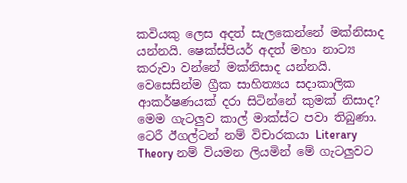කවියකු ලෙස අදත් සැලකෙන්නේ මක්නිසාද යන්නයි. ෂෙක්ස්පියර් අදත් මහා නාට්‍ය කරුවා වන්නේ මක්නිසාද යන්නයි. වෙසෙසින්ම ග්‍රීක සාහිත්‍යය සදාකාලික ආකර්ෂණයක් දරා සිටින්නේ කුමක් නිසාද? මෙම ගැටලුව කාල් මාක්ස්ට පවා තිබුණා. ටෙරී ඊගල්ටන් නම් විචාරකයා Literary Theory නම් වියමන ලියමින් මේ ගැටලුවට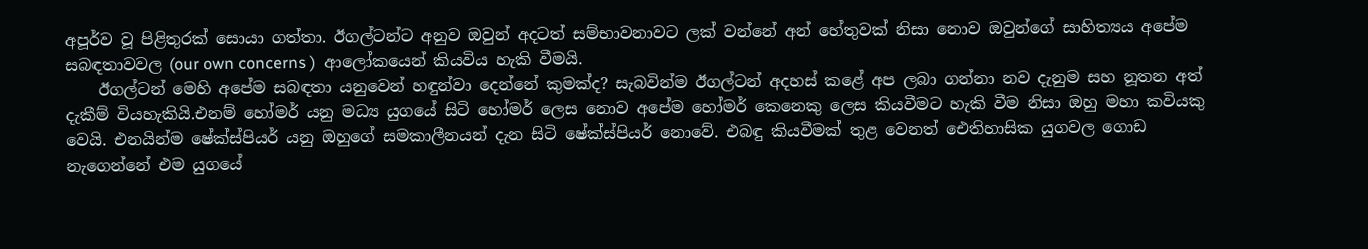අපූර්ව වූ පිළිතුරක් සොයා ගත්තා. ඊගල්ටන්ට අනුව ඔවුන් අදටත් සම්භාවනාවට ලක් වන්නේ අන් හේතුවක් නිසා නොව ඔවුන්ගේ සාහිත්‍යය අපේම සබඳතාවවල (our own concerns )  ආලෝකයෙන් කියවිය හැකි වීමයි.
    ඊගල්ටන් මෙහි අපේම සබඳතා යනුවෙන් හඳුන්වා දෙන්නේ කුමක්ද? සැබවින්ම ඊගල්ටන් අදහස් කළේ අප ලබා ගන්නා නව දැනුම සහ නූතන අත් දැකීම් වියහැකියි.එනම් හෝමර් යනු මධ්‍ය යුගයේ සිටි හෝමර් ලෙස නොව අපේම හෝමර් කෙනෙකු ලෙස කියවීමට හැකි වීම නිසා ඔහු මහා කවියකු වෙයි. එනයින්ම ෂේක්ස්පියර් යනු ඔහුගේ සමකාලීනයන් දැන සිටි ෂේක්ස්පියර් නොවේ. එබඳු කියවීමක් තුළ වෙනත් ඓතිහාසික යුගවල ගොඩ නැගෙන්නේ එම යුගයේ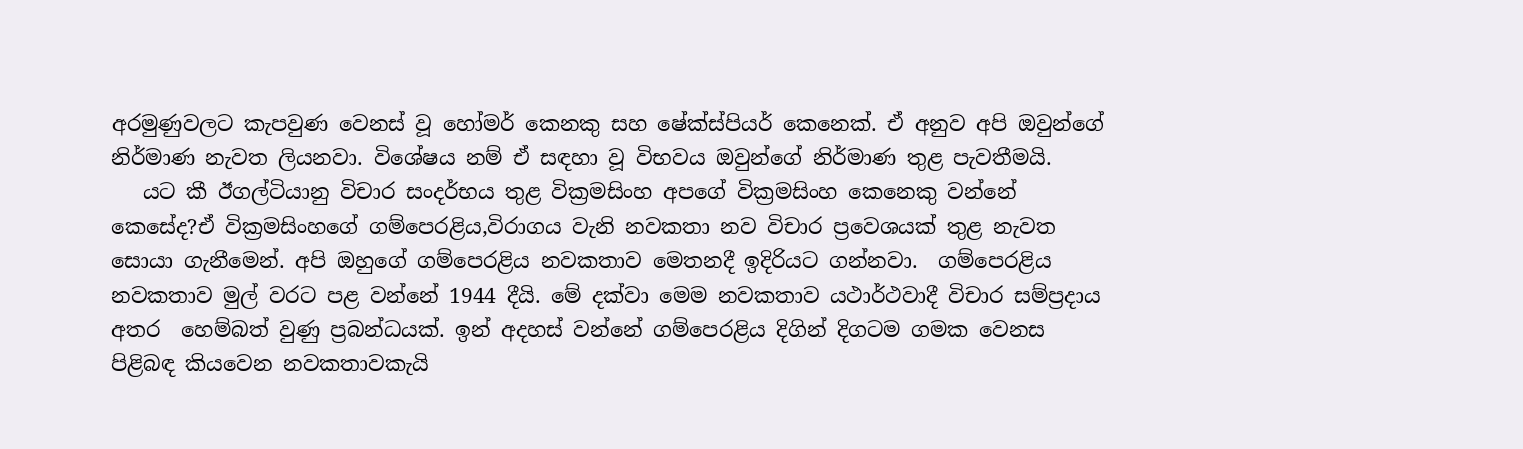අරමුණුවලට කැපවුණ වෙනස් වූ හෝමර් කෙනකු සහ ෂේක්ස්පියර් කෙනෙක්. ඒ අනුව අපි ඔවුන්ගේ නිර්මාණ නැවත ලියනවා. විශේෂය නම් ඒ සඳහා වූ විභවය ඔවුන්ගේ නිර්මාණ තුළ පැවතීමයි.
   යට කී ඊගල්ටියානු විචාර සංදර්භය තුළ වික්‍රමසිංහ අපගේ වික්‍රමසිංහ කෙනෙකු වන්නේ කෙසේද?ඒ වික්‍රමසිංහගේ ගම්පෙරළිය,විරාගය වැනි නවකතා නව විචාර ප්‍රවෙශයක් තුළ නැවත සොයා ගැනීමෙන්. අපි ඔහුගේ ගම්පෙරළිය නවකතාව මෙතනදී ඉදිරියට ගන්නවා.  ගම්පෙරළිය නවකතාව මුල් වරට පළ වන්නේ 1944 දීයි. මේ දක්වා මෙම නවකතාව යථාර්ථවාදී විචාර සම්ප්‍රදාය අතර  හෙම්බත් වුණු ප්‍රබන්ධයක්. ඉන් අදහස් වන්නේ ගම්පෙරළිය දිගින් දිගටම ගමක වෙනස පිළිබඳ කියවෙන නවකතාවකැයි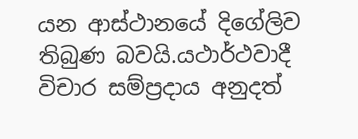යන ආස්ථානයේ දිගේලිව තිබුණ බවයි.යථාර්ථවාදී විචාර සම්ප්‍රදාය අනුදත්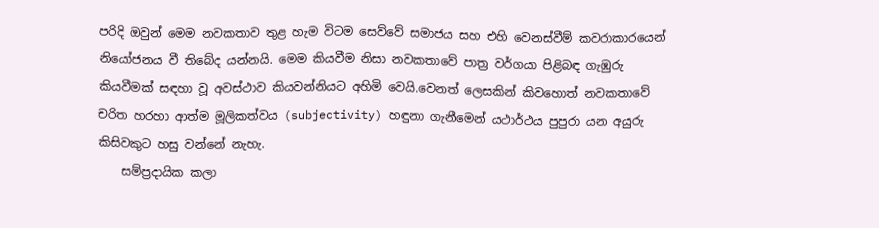පරිදි ඔවුන් මෙම නවකතාව තුළ හැම විටම සෙව්වේ සමාජය සහ එහි වෙනස්වීම් කවරාකාරයෙන් නියෝජනය වී තිබේද යන්නයි. මෙම කියවීම නිසා නවකතාවේ පාත්‍ර වර්ගයා පිළිබඳ ගැඹුරු කියවීමක් සඳහා වූ අවස්ථාව කියවන්නියට අහිමි වෙයි.වෙනත් ලෙසකින් කිවහොත් නවකතාවේ චරිත හරහා ආත්ම මූලිකත්වය (subjectivity) හඳුනා ගැනීමෙන් යථාර්ථය පුපුරා යන අයුරු කිසිවකුට හසු වන්නේ නැහැ.
    සම්ප්‍රදායික කලා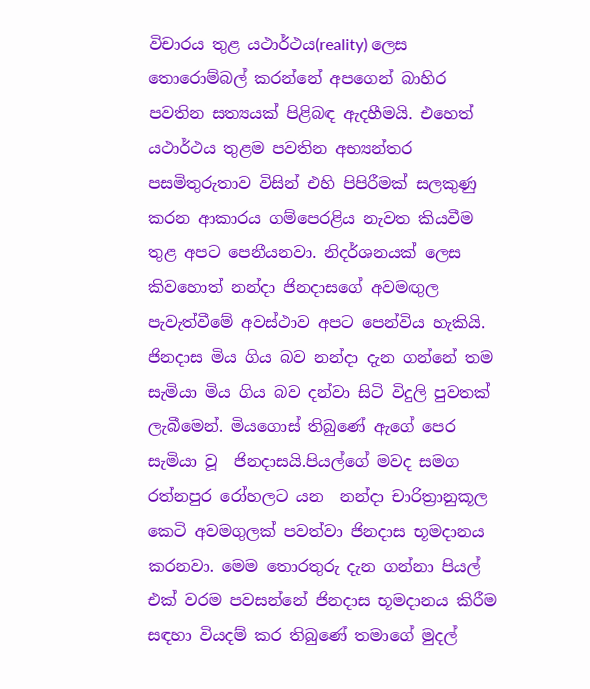විචාරය තුළ යථාර්ථය(reality) ලෙස තොරොම්බල් කරන්නේ අපගෙන් බාහිර පවතින සත්‍යයක් පිළිබඳ ඇදහීමයි. එහෙත් යථාර්ථය තුළම පවතින අභ්‍යන්තර පසමිතුරුතාව විසින් එහි පිපිරීමක් සලකුණු කරන ආකාරය ගම්පෙරළිය නැවත කියවීම තුළ අපට පෙනීයනවා. නිදර්ශනයක් ලෙස කිවහොත් නන්දා ජිනදාසගේ අවමඟුල පැවැත්වීමේ අවස්ථාව අපට පෙන්විය හැකියි. ජිනදාස මිය ගිය බව නන්දා දැන ගන්නේ තම සැමියා මිය ගිය බව දන්වා සිටි විදුලි පුවතක් ලැබීමෙන්. මියගොස් තිබුණේ ඇගේ පෙර සැමියා වූ  ජිනදාසයි.පියල්ගේ මවද සමග රත්නපුර රෝහලට යන  නන්දා චාරිත්‍රානුකූල කෙටි අවමගුලක් පවත්වා ජිනදාස භූමදානය කරනවා. මෙම තොරතුරු දැන ගන්නා පියල් එක් වරම පවසන්නේ ජිනදාස භූමදානය කිරීම සඳහා වියදම් කර තිබුණේ තමාගේ මුදල්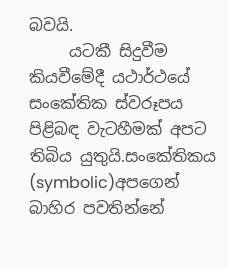බවයි.
     යටකී සිදුවීම කියවීමේදී යථාර්ථයේ සංකේතික ස්වරූපය පිළිබඳ වැටහීමක් අපට තිබිය යුතුයි.සංකේතිකය (symbolic)අපගෙන් බාහිර පවතින්නේ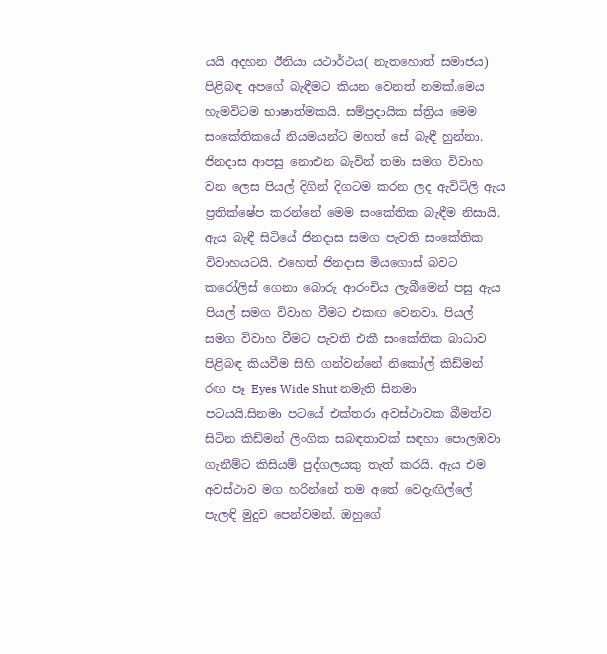යයි අදහන ඊනියා යථාර්ථය( නැතහොත් සමාජය) පිළිබඳ අපගේ බැඳීමට කියන වෙනත් නමක්.මෙය හැමවිටම භාෂාත්මකයි. සම්ප්‍රදායික ස්ත්‍රිය මෙම සංකේතිකයේ නියමයන්ට මහත් සේ බැඳී හුන්නා. ජිනදාස ආපසු නොඑන බැවින් තමා සමග විවාහ වන ලෙස පියල් දිගින් දිගටම කරන ලද ඇවිටිලි ඇය ප්‍රතික්ෂේප කරන්නේ මෙම සංකේතික බැඳීම නිසායි. ඇය බැඳී සිටියේ ජිනදාස සමග පැවති සංකේතික විවාහයටයි. එහෙත් ජිනදාස මියගොස් බවට කරෝලිස් ගෙනා බොරු ආරංචිය ලැබීමෙන් පසු ඇය පියල් සමග විවාහ වීමට එකඟ වෙනවා. පියල් සමග විවාහ වීමට පැවති එකී සංකේතික බාධාව පිළිබඳ කියවීම සිහි ගන්වන්නේ නිකෝල් කිඩ්මන් රඟ පෑ Eyes Wide Shut නමැති සිනමා පටයයි.සිනමා පටයේ එක්තරා අවස්ථාවක බීමත්ව සිටින කිඩ්මන් ලිංගික සබඳතාවක් සඳහා පොලඹවා ගැනීම්ට කිසියම් පුද්ගලයකු තැත් කරයි. ඇය එම අවස්ථාව මග හරින්නේ තම අතේ වෙදැඟිල්ලේ පැලඳි මුදුව පෙන්වමන්. ඔහුගේ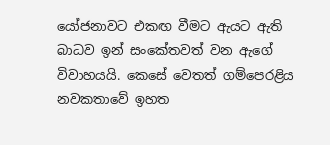යෝජනාවට එකඟ වීමට ඇයට ඇති බාධව ඉන් සංකේතවත් වන ඇගේ විවාහයයි. කෙසේ වෙතත් ගම්පෙරළිය නවකතාවේ ඉහත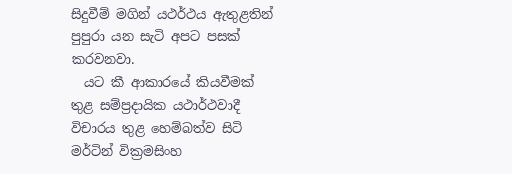සිදුවීම් මගින් යථර්ථය ඇතුළතින් පුපුරා යන සැටි අපට පසක් කරවනවා.
  යට කී ආකාරයේ කියවීමක් තුළ සම්ප්‍රදායික යථාර්ථවාදී විචාරය තුළ හෙම්බත්ව සිටි මර්ටින් වික්‍රමසිංහ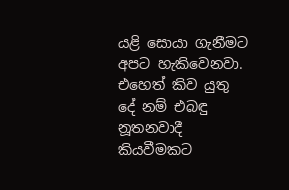යළි සොයා ගැනීමට අපට හැකිවෙනවා. එහෙත් කිව යුතු දේ නම් එබඳු නූතනවාදී කියවීමකට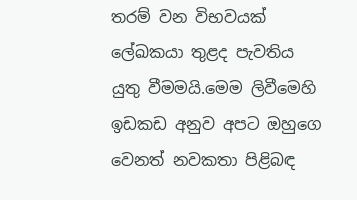තරම් වන විභවයක් ලේඛකයා තුළද පැවතිය යුතු වීමමයි.මෙම ලිවීමෙහි ඉඩකඩ අනුව අපට ඔහුගෙ වෙනත් නවකතා පිළිබඳ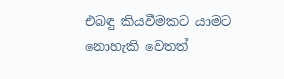එබඳු කියවීමකට යාමට නොහැකි වෙතත්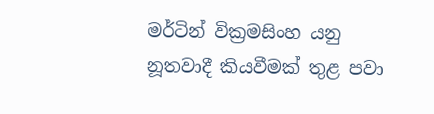මර්ටින් වික්‍රමසිංහ යනු නූතවාදී කියවීමක් තුළ පවා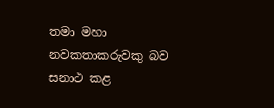තමා මහා නවකතාකරුවකු බව සනාථ කළ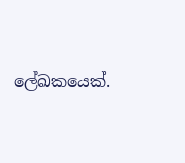ලේඛකයෙක්.